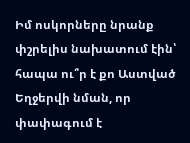Իմ ոսկորները նրանք փշրելիս նախատում էին՝ հապա ու՞ր է քո Աստված
Եղջերվի նման, որ փափագում է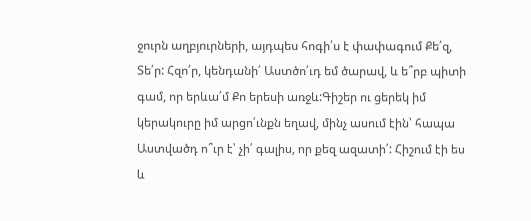ջուրն աղբյուրների, այդպես հոգի՛ս է փափագում Քե՛զ, Տե՛ր: Հզո՛ր, կենդանի՛ Աստծո՛ւդ եմ ծարավ, և ե՞րբ պիտի գամ, որ երևա՛մ Քո երեսի առջև:Գիշեր ու ցերեկ իմ կերակուրը իմ արցո՛ւնքն եղավ, մինչ ասում էին՝ հապա Աստվածդ ո՞ւր է՝ չի՛ գալիս, որ քեզ ազատի՛: Հիշում էի ես և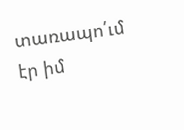տառապո՛ւմ էր իմ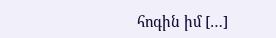հոգին իմ […]